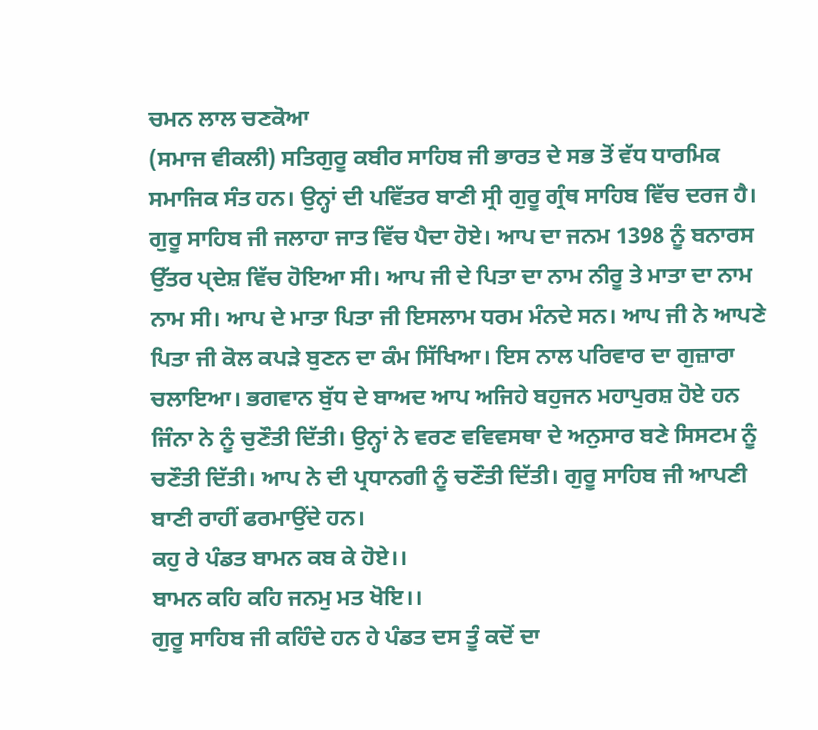ਚਮਨ ਲਾਲ ਚਣਕੋਆ
(ਸਮਾਜ ਵੀਕਲੀ) ਸਤਿਗੁਰੂ ਕਬੀਰ ਸਾਹਿਬ ਜੀ ਭਾਰਤ ਦੇ ਸਭ ਤੋਂ ਵੱਧ ਧਾਰਮਿਕ ਸਮਾਜਿਕ ਸੰਤ ਹਨ। ਉਨ੍ਹਾਂ ਦੀ ਪਵਿੱਤਰ ਬਾਣੀ ਸ੍ਰੀ ਗੁਰੂ ਗ੍ਰੰਥ ਸਾਹਿਬ ਵਿੱਚ ਦਰਜ ਹੈ। ਗੁਰੂ ਸਾਹਿਬ ਜੀ ਜਲਾਹਾ ਜਾਤ ਵਿੱਚ ਪੈਦਾ ਹੋਏ। ਆਪ ਦਾ ਜਨਮ 1398 ਨੂੰ ਬਨਾਰਸ ਉੱਤਰ ਪ੍ਦੇਸ਼ ਵਿੱਚ ਹੋਇਆ ਸੀ। ਆਪ ਜੀ ਦੇ ਪਿਤਾ ਦਾ ਨਾਮ ਨੀਰੂ ਤੇ ਮਾਤਾ ਦਾ ਨਾਮ ਨਾਮ ਸੀ। ਆਪ ਦੇ ਮਾਤਾ ਪਿਤਾ ਜੀ ਇਸਲਾਮ ਧਰਮ ਮੰਨਦੇ ਸਨ। ਆਪ ਜੀ ਨੇ ਆਪਣੇ ਪਿਤਾ ਜੀ ਕੋਲ ਕਪੜੇ ਬੁਣਨ ਦਾ ਕੰਮ ਸਿੱਖਿਆ। ਇਸ ਨਾਲ ਪਰਿਵਾਰ ਦਾ ਗੁਜ਼ਾਰਾ ਚਲਾਇਆ। ਭਗਵਾਨ ਬੁੱਧ ਦੇ ਬਾਅਦ ਆਪ ਅਜਿਹੇ ਬਹੁਜਨ ਮਹਾਪੁਰਸ਼ ਹੋਏ ਹਨ ਜਿੰਨਾ ਨੇ ਨੂੰ ਚੁਣੌਤੀ ਦਿੱਤੀ। ਉਨ੍ਹਾਂ ਨੇ ਵਰਣ ਵਵਿਵਸਥਾ ਦੇ ਅਨੁਸਾਰ ਬਣੇ ਸਿਸਟਮ ਨੂੰ ਚਣੌਤੀ ਦਿੱਤੀ। ਆਪ ਨੇ ਦੀ ਪ੍ਰਧਾਨਗੀ ਨੂੰ ਚਣੌਤੀ ਦਿੱਤੀ। ਗੁਰੂ ਸਾਹਿਬ ਜੀ ਆਪਣੀ ਬਾਣੀ ਰਾਹੀਂ ਫਰਮਾਉਂਦੇ ਹਨ।
ਕਹੁ ਰੇ ਪੰਡਤ ਬਾਮਨ ਕਬ ਕੇ ਹੋਏ।।
ਬਾਮਨ ਕਹਿ ਕਹਿ ਜਨਮੁ ਮਤ ਖੋਇ।।
ਗੁਰੂ ਸਾਹਿਬ ਜੀ ਕਹਿੰਦੇ ਹਨ ਹੇ ਪੰਡਤ ਦਸ ਤੂੰ ਕਦੋਂ ਦਾ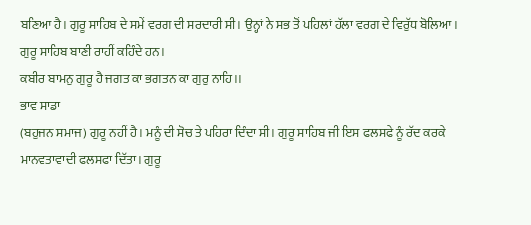ਬਣਿਆ ਹੈ। ਗੁਰੂ ਸਾਹਿਬ ਦੇ ਸਮੇਂ ਵਰਗ ਦੀ ਸਰਦਾਰੀ ਸੀ। ਉਨ੍ਹਾਂ ਨੇ ਸਭ ਤੋਂ ਪਹਿਲਾਂ ਹੱਲਾ ਵਰਗ ਦੇ ਵਿਰੁੱਧ ਬੋਲਿਆ।
ਗੁਰੂ ਸਾਹਿਬ ਬਾਣੀ ਰਾਹੀਂ ਕਹਿੰਦੇ ਹਨ।
ਕਬੀਰ ਬਾਮਨੁ ਗੁਰੂ ਹੈ ਜਗਤ ਕਾ ਭਗਤਨ ਕਾ ਗੁਰੁ ਨਾਹਿ।।
ਭਾਵ ਸਾਡਾ
(ਬਹੁਜਨ ਸਮਾਜ) ਗੁਰੂ ਨਹੀਂ ਹੈ। ਮਨੂੰ ਦੀ ਸੋਚ ਤੇ ਪਹਿਰਾ ਦਿੰਦਾ ਸੀ। ਗੁਰੂ ਸਾਹਿਬ ਜੀ ਇਸ ਫਲਸਫੇ ਨੂੰ ਰੱਦ ਕਰਕੇ ਮਾਨਵਤਾਵਾਦੀ ਫਲਸਫਾ ਦਿੱਤਾ। ਗੁਰੂ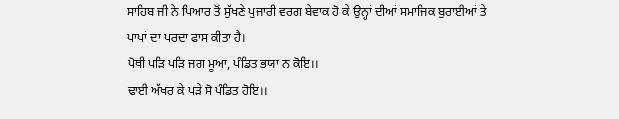ਸਾਹਿਬ ਜੀ ਨੇ ਪਿਆਰ ਤੋਂ ਸੁੱਖਣੇ ਪੁਜਾਰੀ ਵਰਗ ਬੇਵਾਕ ਹੋ ਕੇ ਉਨ੍ਹਾਂ ਦੀਆਂ ਸਮਾਜਿਕ ਬੁਰਾਈਆਂ ਤੇ ਪਾਪਾਂ ਦਾ ਪਰਦਾ ਫਾਸ ਕੀਤਾ ਹੈ।
ਪੋਥੀ ਪੜਿ ਪੜਿ ਜਗ ਮੂਆ, ਪੰਡਿਤ ਭਯਾ ਨ ਕੋਇ।।
ਢਾਈ ਅੱਖਰ ਕੇ ਪੜੇ ਸੋ ਪੰਡਿਤ ਹੋਇ।।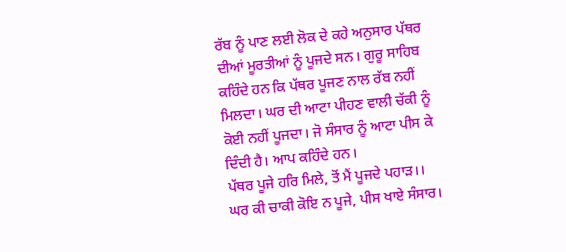ਰੱਬ ਨੂੰ ਪਾਣ ਲਈ ਲੋਕ ਦੇ ਕਹੇ ਅਨੁਸਾਰ ਪੱਥਰ ਦੀਆਂ ਮੂਰਤੀਆਂ ਨੂੰ ਪੂਜਦੇ ਸਨ। ਗੁਰੂ ਸਾਹਿਬ ਕਹਿੰਦੇ ਹਨ ਕਿ ਪੱਥਰ ਪੂਜਣ ਨਾਲ ਰੱਬ ਨਹੀਂ ਮਿਲਦਾ। ਘਰ ਦੀ ਆਟਾ ਪੀਹਣ ਵਾਲੀ ਚੱਕੀ ਨੂੰ ਕੋਈ ਨਹੀਂ ਪੂਜਦਾ। ਜੋ ਸੰਸਾਰ ਨੂੰ ਆਟਾ ਪੀਸ ਕੇ ਦਿੰਦੀ ਹੈ। ਆਪ ਕਹਿੰਦੇ ਹਨ।
ਪੱਥਰ ਪੂਜੇ ਹਰਿ ਮਿਲੇ, ਤੋਂ ਮੈਂ ਪੂਜਦੇ ਪਹਾੜ।।
ਘਰ ਕੀ ਚਾਕੀ ਕੋਇ ਨ ਪੂਜੇ, ਪੀਸ ਖਾਏ ਸੰਸਾਰ।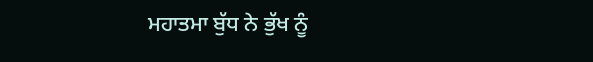ਮਹਾਤਮਾ ਬੁੱਧ ਨੇ ਭੁੱਖ ਨੂੰ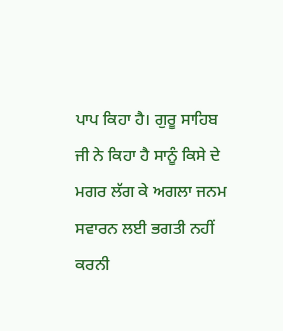ਪਾਪ ਕਿਹਾ ਹੈ। ਗੁਰੂ ਸਾਹਿਬ ਜੀ ਨੇ ਕਿਹਾ ਹੈ ਸਾਨੂੰ ਕਿਸੇ ਦੇ ਮਗਰ ਲੱਗ ਕੇ ਅਗਲਾ ਜਨਮ ਸਵਾਰਨ ਲਈ ਭਗਤੀ ਨਹੀਂ ਕਰਨੀ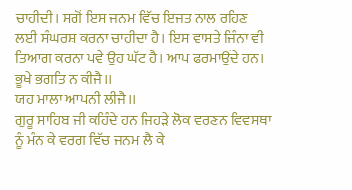ਚਾਹੀਦੀ। ਸਗੋਂ ਇਸ ਜਨਮ ਵਿੱਚ ਇਜਤ ਨਾਲ ਰਹਿਣ ਲਈ ਸੰਘਰਸ਼ ਕਰਨਾ ਚਾਹੀਦਾ ਹੈ। ਇਸ ਵਾਸਤੇ ਜਿੰਨਾ ਵੀ ਤਿਆਗ ਕਰਨਾ ਪਵੇ ਉਹ ਘੱਟ ਹੈ। ਆਪ ਫਰਮਾਉਂਦੇ ਹਨ।
ਭੂਖੇ ਭਗਤਿ ਨ ਕੀਜੈ।।
ਯਹ ਮਾਲਾ ਆਪਨੀ ਲੀਜੈ।।
ਗੁਰੂ ਸਾਹਿਬ ਜੀ ਕਹਿੰਦੇ ਹਨ ਜਿਹੜੇ ਲੋਕ ਵਰਣਨ ਵਿਵਸਥਾ ਨੂੰ ਮੰਨ ਕੇ ਵਰਗ ਵਿੱਚ ਜਨਮ ਲੈ ਕੇ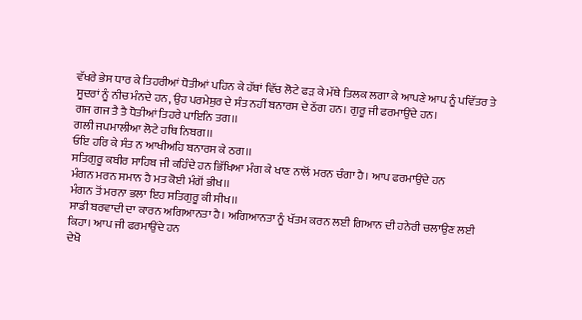ਵੱਖਰੇ ਭੇਸ ਧਾਰ ਕੇ ਤਿਹਰੀਆਂ ਧੋਤੀਆਂ ਪਹਿਨ ਕੇ ਹੱਥਾਂ ਵਿੱਚ ਲੋਟੇ ਫੜ ਕੇ ਮੱਥੇ ਤਿਲਕ ਲਗਾ ਕੇ ਆਪਣੇ ਆਪ ਨੂੰ ਪਵਿੱਤਰ ਤੇ ਸੂਦਰਾਂ ਨੂੰ ਨੀਚ ਮੰਨਦੇ ਹਨ, ਉਹ ਪਰਮੇਸ਼ੁਰ ਦੇ ਸੰਤ ਨਹੀਂ ਬਨਾਰਸ ਦੇ ਠੱਗ ਹਨ। ਗੁਰੂ ਜੀ ਫਰਮਾਉਂਦੇ ਹਨ।
ਗਜ ਗਜ ਤੈ ਤੈ ਧੋਤੀਆਂ ਤਿਹਰੇ ਪਾਇਨਿ ਤਗ।।
ਗਲੀ ਜਪਮਾਲੀਆ ਲੋਟੇ ਹਥਿ ਨਿਬਗ।।
ਓਇ ਹਰਿ ਕੇ ਸੰਤ ਨ ਆਖੀਅਹਿ ਬਨਾਰਸ ਕੇ ਠਗ।।
ਸਤਿਗੁਰੂ ਕਬੀਰ ਸਾਹਿਬ ਜੀ ਕਹਿੰਦੇ ਹਨ ਭਿੱਖਿਆ ਮੰਗ ਕੇ ਖਾਣ ਨਾਲੋਂ ਮਰਨ ਚੰਗਾ ਹੈ। ਆਪ ਫਰਮਾਉਂਦੇ ਹਨ
ਮੰਗਨ ਮਰਨ ਸਮਾਨ ਹੈ ਮਤ ਕੋਈ ਮੰਗੋਂ ਭੀਖ।।
ਮੰਗਨ ਤੋਂ ਮਰਨਾ ਭਲਾ ਇਹ ਸਤਿਗੁਰੂ ਕੀ ਸੀਖ।।
ਸਾਡੀ ਬਰਵਾਦੀ ਦਾ ਕਾਰਨ ਅਗਿਆਨਤਾ ਹੈ। ਅਗਿਆਨਤਾ ਨੂੰ ਖੱਤਮ ਕਰਨ ਲਈ ਗਿਆਨ ਦੀ ਹਨੇਰੀ ਚਲਾਉਣ ਲਈ ਕਿਹਾ। ਆਪ ਜੀ ਫਰਮਾਉਂਦੇ ਹਨ
ਦੇਖੋ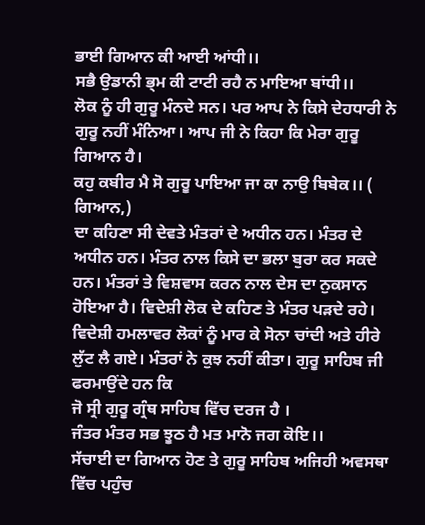ਭਾਈ ਗਿਆਨ ਕੀ ਆਈ ਆਂਧੀ।।
ਸਭੈ ਉਡਾਨੀ ਭ੍ਮ ਕੀ ਟਾਟੀ ਰਹੈ ਨ ਮਾਇਆ ਬਾਂਧੀ।।
ਲੋਕ ਨੂੰ ਹੀ ਗੁਰੂ ਮੰਨਦੇ ਸਨ। ਪਰ ਆਪ ਨੇ ਕਿਸੇ ਦੇਹਧਾਰੀ ਨੇ ਗੁਰੂ ਨਹੀਂ ਮੰਨਿਆ। ਆਪ ਜੀ ਨੇ ਕਿਹਾ ਕਿ ਮੇਰਾ ਗੁਰੂ ਗਿਆਨ ਹੈ।
ਕਹੁ ਕਬੀਰ ਮੈ ਸੋ ਗੁਰੂ ਪਾਇਆ ਜਾ ਕਾ ਨਾਉ ਬਿਬੇਕ।। ( ਗਿਆਨ,)
ਦਾ ਕਹਿਣਾ ਸੀ ਦੇਵਤੇ ਮੰਤਰਾਂ ਦੇ ਅਧੀਨ ਹਨ। ਮੰਤਰ ਦੇ ਅਧੀਨ ਹਨ। ਮੰਤਰ ਨਾਲ ਕਿਸੇ ਦਾ ਭਲਾ ਬੁਰਾ ਕਰ ਸਕਦੇ ਹਨ। ਮੰਤਰਾਂ ਤੇ ਵਿਸ਼ਵਾਸ ਕਰਨ ਨਾਲ ਦੇਸ ਦਾ ਨੁਕਸਾਨ ਹੋਇਆ ਹੈ। ਵਿਦੇਸ਼ੀ ਲੋਕ ਦੇ ਕਹਿਣ ਤੇ ਮੰਤਰ ਪੜਦੇ ਰਹੇ। ਵਿਦੇਸ਼ੀ ਹਮਲਾਵਰ ਲੋਕਾਂ ਨੂੰ ਮਾਰ ਕੇ ਸੋਨਾ ਚਾਂਦੀ ਅਤੇ ਹੀਰੇ ਲੁੱਟ ਲੈ ਗਏ। ਮੰਤਰਾਂ ਨੇ ਕੁਝ ਨਹੀਂ ਕੀਤਾ। ਗੁਰੂ ਸਾਹਿਬ ਜੀ ਫਰਮਾਉਂਦੇ ਹਨ ਕਿ
ਜੋ ਸ੍ਰੀ ਗੁਰੂ ਗ੍ਰੰਥ ਸਾਹਿਬ ਵਿੱਚ ਦਰਜ ਹੈ ।
ਜੰਤਰ ਮੰਤਰ ਸਭ ਝੂਠ ਹੈ ਮਤ ਮਾਨੋ ਜਗ ਕੋਇ।।
ਸੱਚਾਈ ਦਾ ਗਿਆਨ ਹੋਣ ਤੇ ਗੁਰੂ ਸਾਹਿਬ ਅਜਿਹੀ ਅਵਸਥਾ ਵਿੱਚ ਪਹੁੰਚ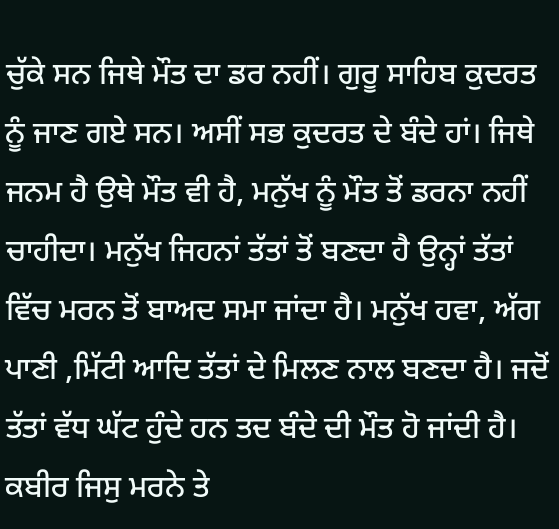ਚੁੱਕੇ ਸਨ ਜਿਥੇ ਮੌਤ ਦਾ ਡਰ ਨਹੀਂ। ਗੁਰੂ ਸਾਹਿਬ ਕੁਦਰਤ ਨੂੰ ਜਾਣ ਗਏ ਸਨ। ਅਸੀਂ ਸਭ ਕੁਦਰਤ ਦੇ ਬੰਦੇ ਹਾਂ। ਜਿਥੇ ਜਨਮ ਹੈ ਉਥੇ ਮੌਤ ਵੀ ਹੈ, ਮਨੁੱਖ ਨੂੰ ਮੌਤ ਤੋਂ ਡਰਨਾ ਨਹੀਂ ਚਾਹੀਦਾ। ਮਨੁੱਖ ਜਿਹਨਾਂ ਤੱਤਾਂ ਤੋਂ ਬਣਦਾ ਹੈ ਉਨ੍ਹਾਂ ਤੱਤਾਂ ਵਿੱਚ ਮਰਨ ਤੋਂ ਬਾਅਦ ਸਮਾ ਜਾਂਦਾ ਹੈ। ਮਨੁੱਖ ਹਵਾ, ਅੱਗ ਪਾਣੀ ,ਮਿੱਟੀ ਆਦਿ ਤੱਤਾਂ ਦੇ ਮਿਲਣ ਨਾਲ ਬਣਦਾ ਹੈ। ਜਦੋਂ ਤੱਤਾਂ ਵੱਧ ਘੱਟ ਹੁੰਦੇ ਹਨ ਤਦ ਬੰਦੇ ਦੀ ਮੌਤ ਹੋ ਜਾਂਦੀ ਹੈ।
ਕਬੀਰ ਜਿਸੁ ਮਰਨੇ ਤੇ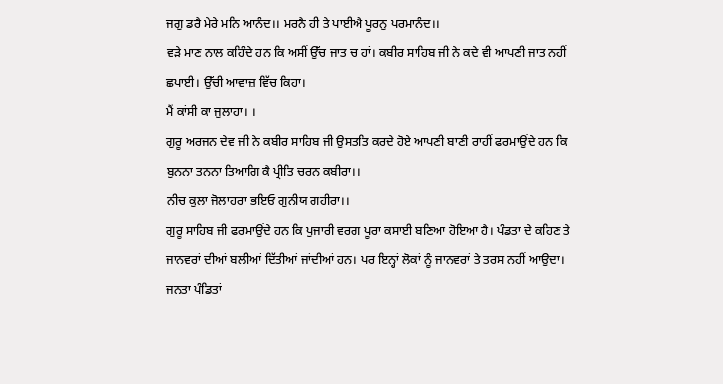ਜਗੁ ਡਰੈ ਮੇਰੇ ਮਨਿ ਆਨੰਦ।। ਮਰਨੈ ਹੀ ਤੇ ਪਾਈਐ ਪੂਰਨੁ ਪਰਮਾਨੰਦ।।
ਵੜੇ ਮਾਣ ਨਾਲ ਕਹਿੰਦੇ ਹਨ ਕਿ ਅਸੀਂ ਉੱਚ ਜਾਤ ਚ ਹਾਂ। ਕਬੀਰ ਸਾਹਿਬ ਜੀ ਨੇ ਕਦੇ ਵੀ ਆਪਣੀ ਜਾਤ ਨਹੀਂ ਛਪਾਈ। ਉੱਚੀ ਆਵਾਜ਼ ਵਿੱਚ ਕਿਹਾ।
ਮੈਂ ਕਾਂਸੀ ਕਾ ਜੁਲਾਹਾ। ।
ਗੁਰੂ ਅਰਜਨ ਦੇਵ ਜੀ ਨੇ ਕਬੀਰ ਸਾਹਿਬ ਜੀ ਉਸਤਤਿ ਕਰਦੇ ਹੋਏ ਆਪਣੀ ਬਾਣੀ ਰਾਹੀਂ ਫਰਮਾਉਂਦੇ ਹਨ ਕਿ
ਬੁਨਨਾ ਤਨਨਾ ਤਿਆਗਿ ਕੈ ਪ੍ਰੀਤਿ ਚਰਨ ਕਬੀਰਾ।।
ਨੀਚ ਕੁਲਾ ਜੋਲਾਹਰਾ ਭਇਓ ਗੁਨੀਯ ਗਹੀਰਾ।।
ਗੁਰੂ ਸਾਹਿਬ ਜੀ ਫਰਮਾਉਂਦੇ ਹਨ ਕਿ ਪੁਜਾਰੀ ਵਰਗ ਪੂਰਾ ਕਸਾਈ ਬਣਿਆ ਹੋਇਆ ਹੈ। ਪੰਡਤਾ ਦੇ ਕਹਿਣ ਤੇ ਜਾਨਵਰਾਂ ਦੀਆਂ ਬਲੀਆਂ ਦਿੱਤੀਆਂ ਜਾਂਦੀਆਂ ਹਨ। ਪਰ ਇਨ੍ਹਾਂ ਲੋਕਾਂ ਨੂੰ ਜਾਨਵਰਾਂ ਤੇ ਤਰਸ ਨਹੀਂ ਆਉਦਾ। ਜਨਤਾ ਪੰਡਿਤਾਂ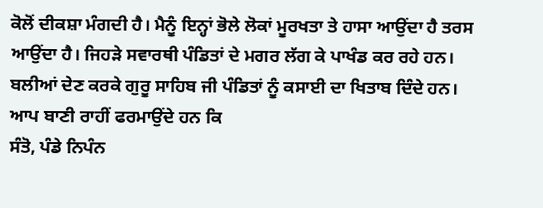ਕੋਲੋਂ ਦੀਕਸ਼ਾ ਮੰਗਦੀ ਹੈ। ਮੈਨੂੰ ਇਨ੍ਹਾਂ ਭੋਲੇ ਲੋਕਾਂ ਮੂਰਖਤਾ ਤੇ ਹਾਸਾ ਆਉਂਦਾ ਹੈ ਤਰਸ ਆਉਂਦਾ ਹੈ। ਜਿਹੜੇ ਸਵਾਰਥੀ ਪੰਡਿਤਾਂ ਦੇ ਮਗਰ ਲੱਗ ਕੇ ਪਾਖੰਡ ਕਰ ਰਹੇ ਹਨ। ਬਲੀਆਂ ਦੇਣ ਕਰਕੇ ਗੁਰੂ ਸਾਹਿਬ ਜੀ ਪੰਡਿਤਾਂ ਨੂੰ ਕਸਾਈ ਦਾ ਖਿਤਾਬ ਦਿੰਦੇ ਹਨ। ਆਪ ਬਾਣੀ ਰਾਹੀਂ ਫਰਮਾਉਂਦੇ ਹਨ ਕਿ
ਸੰਤੋ, ਪੰਡੇ ਨਿਪੰਨ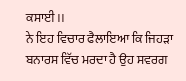ਕਸਾਈ।।
ਨੇ ਇਹ ਵਿਚਾਰ ਫੈਲਾਇਆ ਕਿ ਜਿਹੜਾ ਬਨਾਰਸ ਵਿੱਚ ਮਰਦਾ ਹੈ ਉਹ ਸਵਰਗ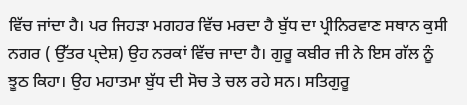ਵਿੱਚ ਜਾਂਦਾ ਹੈ। ਪਰ ਜਿਹੜਾ ਮਗਹਰ ਵਿੱਚ ਮਰਦਾ ਹੈ ਬੁੱਧ ਦਾ ਪ੍ਰੀਨਿਰਵਾਣ ਸਥਾਨ ਕੁਸੀ ਨਗਰ ( ਉੱਤਰ ਪ੍ਦੇਸ਼) ਉਹ ਨਰਕਾਂ ਵਿੱਚ ਜਾਦਾ ਹੈ। ਗੁਰੂ ਕਬੀਰ ਜੀ ਨੇ ਇਸ ਗੱਲ ਨੂੰ ਝੂਠ ਕਿਹਾ। ਉਹ ਮਹਾਤਮਾ ਬੁੱਧ ਦੀ ਸੋਚ ਤੇ ਚਲ ਰਹੇ ਸਨ। ਸਤਿਗੁਰੂ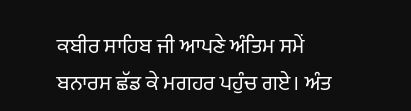ਕਬੀਰ ਸਾਹਿਬ ਜੀ ਆਪਣੇ ਅੰਤਿਮ ਸਮੇਂ ਬਨਾਰਸ ਛੱਡ ਕੇ ਮਗਹਰ ਪਹੁੰਚ ਗਏ। ਅੰਤ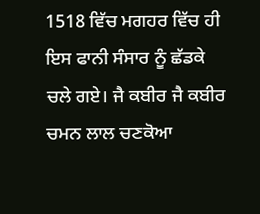1518 ਵਿੱਚ ਮਗਹਰ ਵਿੱਚ ਹੀ ਇਸ ਫਾਨੀ ਸੰਸਾਰ ਨੂੰ ਛੱਡਕੇ ਚਲੇ ਗਏ। ਜੈ ਕਬੀਰ ਜੈ ਕਬੀਰ
ਚਮਨ ਲਾਲ ਚਣਕੋਆ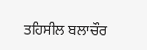ਤਹਿਸੀਲ ਬਲਾਚੌਰ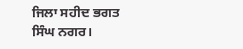ਜਿਲਾ ਸਹੀਦ ਭਗਤ ਸਿੰਘ ਨਗਰ।